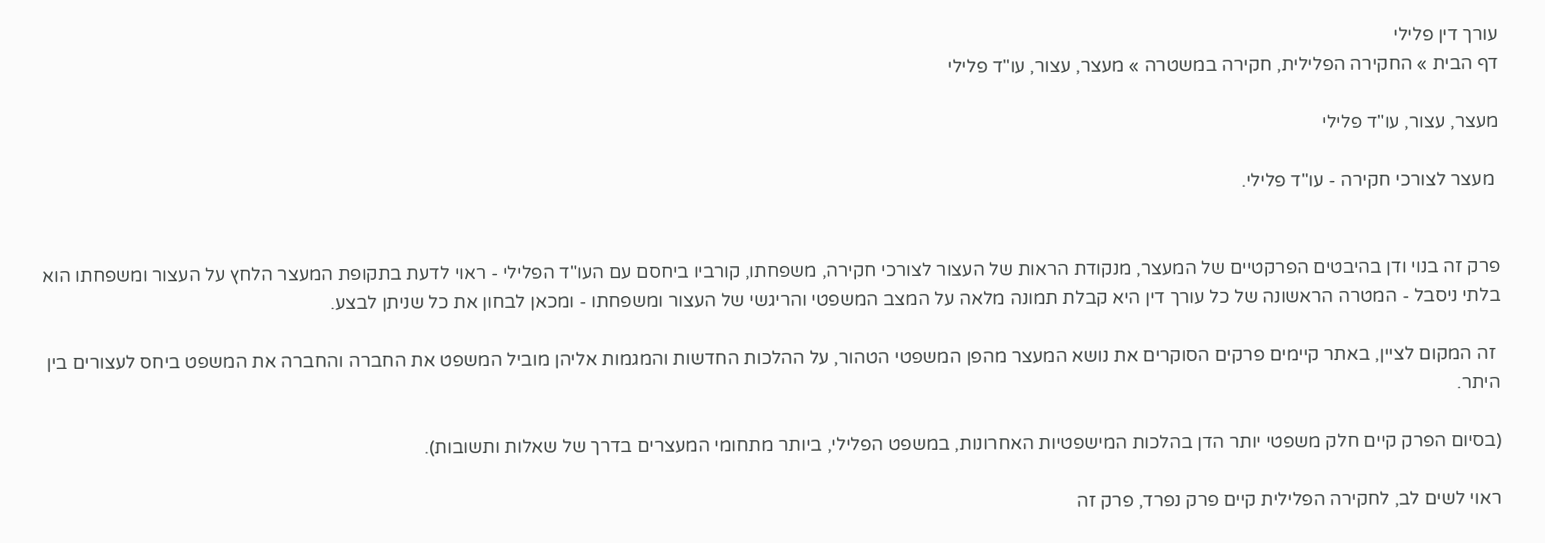עורך דין פלילי
דף הבית » החקירה הפלילית, חקירה במשטרה » מעצר, עצור, עו"ד פלילי

מעצר, עצור, עו"ד פלילי

 מעצר לצורכי חקירה - עו"ד פלילי.


פרק זה בנוי ודן בהיבטים הפרקטיים של המעצר, מנקודת הראות של העצור לצורכי חקירה, משפחתו, קורביו ביחסם עם העו"ד הפלילי - ראוי לדעת בתקופת המעצר הלחץ על העצור ומשפחתו הוא בלתי ניסבל - המטרה הראשונה של כל עורך דין היא קבלת תמונה מלאה על המצב המשפטי והריגשי של העצור ומשפחתו - ומכאן לבחון את כל שניתן לבצע.

 זה המקום לציין, באתר קיימים פרקים הסוקרים את נושא המעצר מהפן המשפטי הטהור, על ההלכות החדשות והמגמות אליהן מוביל המשפט את החברה והחברה את המשפט ביחס לעצורים בין היתר.

(בסיום הפרק קיים חלק משפטי יותר הדן בהלכות המישפטיות האחרונות, במשפט הפלילי, ביותר מתחומי המעצרים בדרך של שאלות ותשובות).

ראוי לשים לב, לחקירה הפלילית קיים פרק נפרד, פרק זה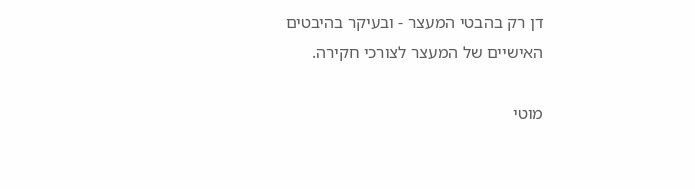דן רק בהבטי המעצר - ובעיקר בהיבטים האישיים של המעצר לצורכי חקירה.

מוטי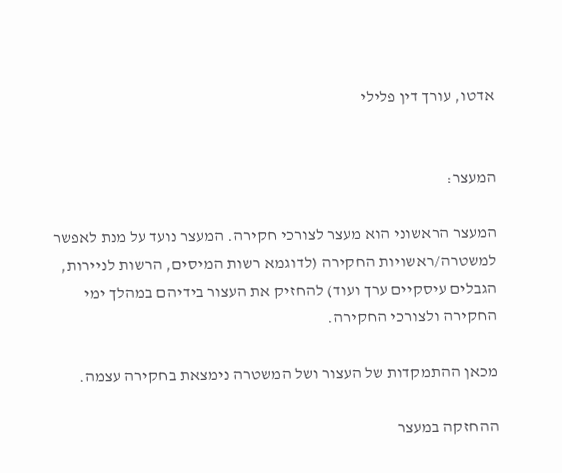אדטו, עורך דין פלילי


המעצר:

המעצר הראשוני הוא מעצר לצורכי חקירה. המעצר נועד על מנת לאפשר למשטרה/ראשויות החקירה (לדוגמא רשות המיסים, הרשות לניירות, הגבלים עיסקיים ערך ועוד) להחזיק את העצור בידיהם במהלך ימי החקירה ולצורכי החקירה.

מכאן ההתמקדות של העצור ושל המשטרה נימצאת בחקירה עצמה.

ההחזקה במעצר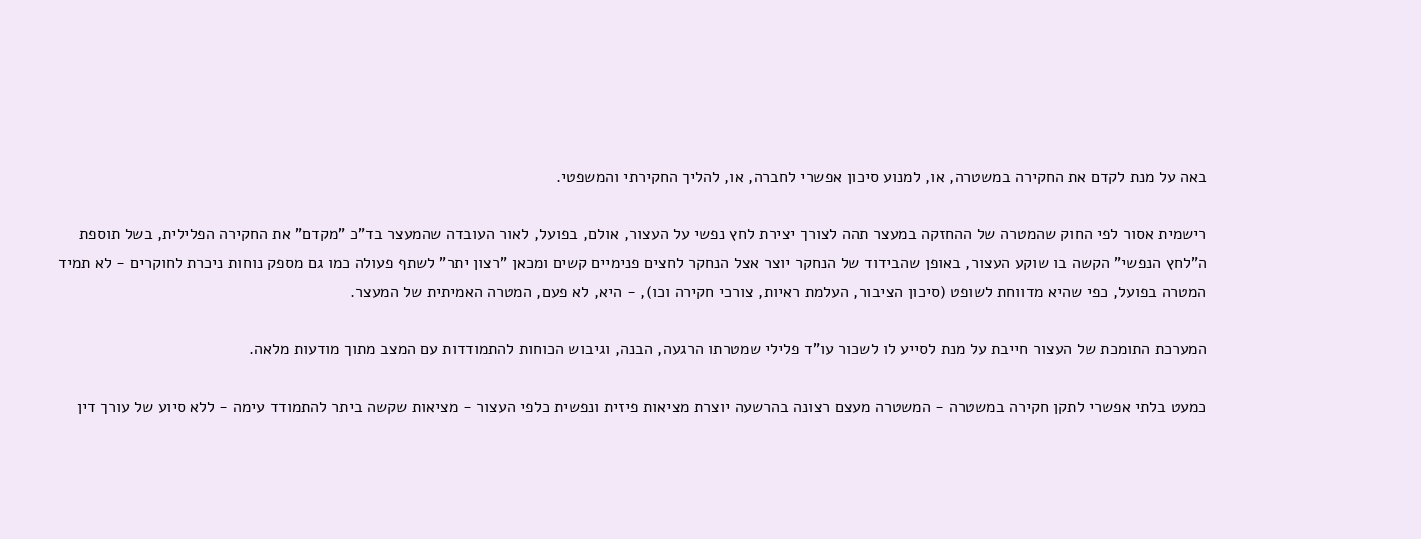באה על מנת לקדם את החקירה במשטרה, או, למנוע סיכון אפשרי לחברה, או, להליך החקירתי והמשפטי.

רישמית אסור לפי החוק שהמטרה של ההחזקה במעצר תהה לצורך יצירת לחץ נפשי על העצור, אולם, בפועל, לאור העובדה שהמעצר בד"כ "מקדם" את החקירה הפלילית, בשל תוספת ה"לחץ הנפשי" הקשה בו שוקע העצור, באופן שהבידוד של הנחקר יוצר אצל הנחקר לחצים פנימיים קשים ומכאן "רצון יתר" לשתף פעולה כמו גם מספק נוחות ניכרת לחוקרים - לא תמיד המטרה בפועל, כפי שהיא מדווחת לשופט (סיכון הציבור, העלמת ראיות, צורכי חקירה וכו), - היא, לא פעם, המטרה האמיתית של המעצר.

המערכת התומכת של העצור חייבת על מנת לסייע לו לשכור עו"ד פלילי שמטרתו הרגעה, הבנה, וגיבוש הכוחות להתמודדות עם המצב מתוך מודעות מלאה.

כמעט בלתי אפשרי לתקן חקירה במשטרה - המשטרה מעצם רצונה בהרשעה יוצרת מציאות פיזית ונפשית כלפי העצור - מציאות שקשה ביתר להתמודד עימה - ללא סיוע של עורך דין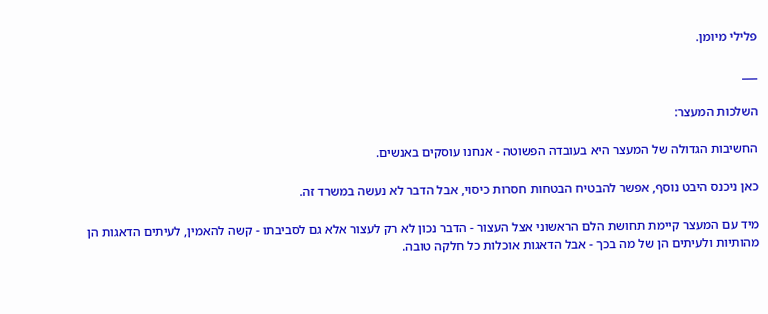פלילי מיומן.

___

השלכות המעצר:

החשיבות הגדולה של המעצר היא בעובדה הפשוטה - אנחנו עוסקים באנשים.

כאן ניכנס היבט נוסף, אפשר להבטיח הבטחות חסרות כיסוי, אבל הדבר לא נעשה במשרד זה.

מיד עם המעצר קיימת תחושת הלם הראשוני אצל העצור - הדבר נכון לא רק לעצור אלא גם לסביבתו - קשה להאמין, לעיתים הדאגות הן מהותיות ולעיתים הן של מה בכך - אבל הדאגות אוכלות כל חלקה טובה.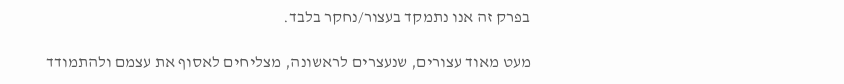בפרק זה אנו נתמקד בעצור/נחקר בלבד.

מעט מאוד עצורים, שנעצרים לראשונה, מצליחים לאסוף את עצמם ולהתמודד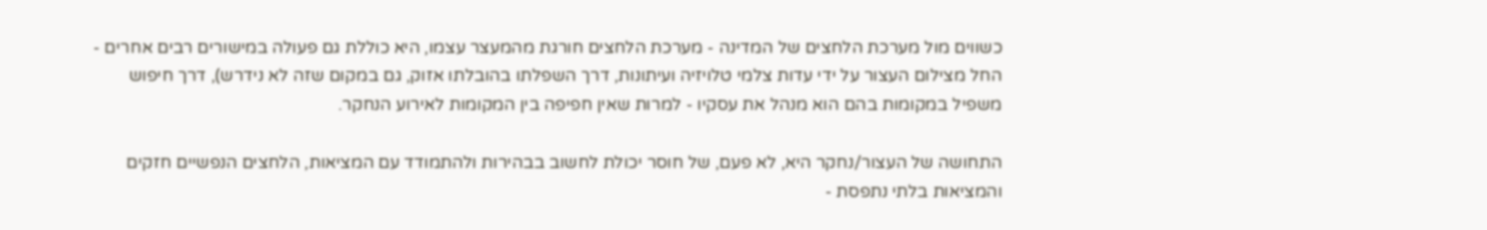כשווים מול מערכת הלחצים של המדינה - מערכת הלחצים חורגת מהמעצר עצמו, היא כוללת גם פעולה במישורים רבים אחרים - החל מצילום העצור על ידי עדות צלמי טלויזיה ועיתונות, דרך השפלתו בהובלתו אזוק, גם במקום שזה לא נידרש), דרך חיפוש משפיל במקומות בהם הוא מנהל את עסקיו - למרות שאין חפיפה בין המקומות לאירוע הנחקר.

התחושה של העצור/נחקר היא, לא פעם, של חוסר יכולת לחשוב בבהירות ולהתמודד עם המציאות, הלחצים הנפשיים חזקים והמציאות בלתי נתפסת -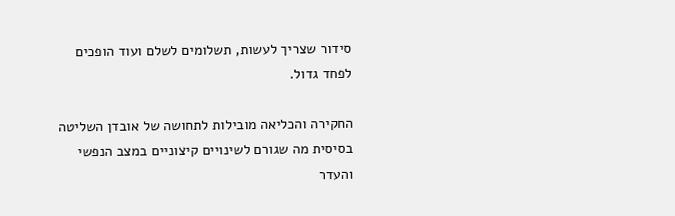סידור שצריך לעשות, תשלומים לשלם ועוד הופכים לפחד גדול.

החקירה והכליאה מובילות לתחושה של אובדן השליטה בסיסית מה שגורם לשינויים קיצוניים במצב הנפשי והעדר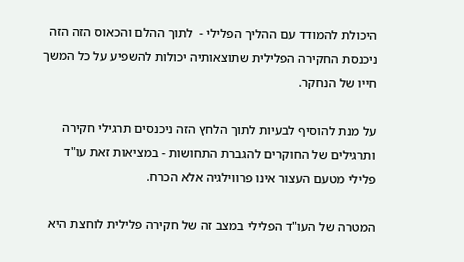היכולת להמודד עם ההליך הפלילי -  לתוך ההלם והכאוס הזה הזה ניכנסת החקירה הפלילית שתוצאותיה יכולות להשפיע על כל המשך חייו של הנחקר.

על מנת להוסיף לבעיות לתוך הלחץ הזה ניכנסים תרגילי חקירה ותרגילים של החוקרים להגברת התחושות - במציאות זאת עו"ד פלילי מטעם העצור אינו פרווילגיה אלא הכרח.

המטרה של העו"ד הפלילי במצב זה של חקירה פלילית לוחצת היא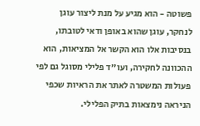פשוטה - הוא מגיע על מנת ליצור עוגן לנחקר, עוגן שהוא באופן ודאי לטובתו, בנסיבות אלו הוא הקשר אל המציאות, הוא ההכוונה לחקירה, ועו"ד פלילי מסוגל גם לפי פעולות המשטרה לאתר את הראיות שכפי הניראה נימצאות בתיק הפלילי.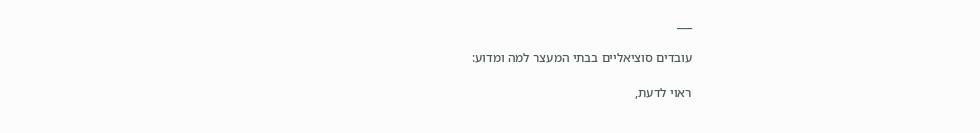___

עובדים סוציאליים בבתי המעצר למה ומדוע:

ראוי לדעת,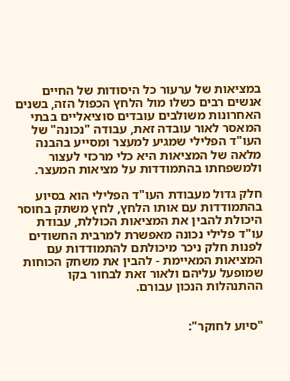במציאות של ערעור כל היסודות של החיים אנשים רבים כשלו מול הלחץ הכפול הזה, בשנים האחרונות משולבים עובדים סוציאליים בבתי המאסר לאור עובדה זאת, עבודה "נכונה" של העו"ד הפלילי שמגיע למעצר ומסייע בהבנה מלאה של המציאות היא כלי מרכזי לעצור ולמשפחתו בהתמודדות על מציאות המעצר.

חלק גדול מעבודת העו"ד הפלילי הוא בסיוע בהתמודדות עם אותו הלחץ, לחץ משתק בחוסר היכולת להבין את המציאות הכוללת, עבודת עו"ד פלילי נכונה מאפשרת למרבית החשודים לפנות חלק ניכר מיכולתם להתמודדות עם המציאות המאיימת - להבין את משחק הכוחות שמופעל עליהם ולאור זאת לבחור בקו ההתנהלות הנכון עבורם.


"סיוע לחוקר":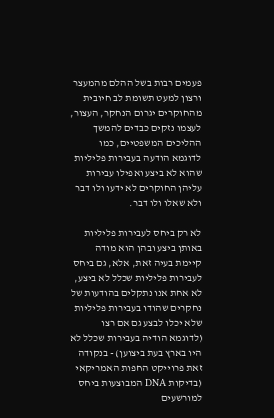פעמים רבות בשל ההלם מהמעצר ורצון למעט תשומת לב חיובית מהחוקרים יגרום הנחקר, העצור, לעצמו נזקים כבדים להמשך ההליכים המשפטיים, כמו לדוגמא הודעה בעבירות פליליות שהוא לא ביצע ואפילו עבירות עליהן החוקרים לא ידעו ולו דבר ולא שאלו ולו דבר.

לא רק ביחס לעבירות פליליות באותן ביצע ובהן הוא מודה קיימת בעיה זאת, אלא, גם ביחס לעבירות פליליות שכלל לא ביצע, לא אחת אנו נתקלים בהודעות של נחקרים שהודו בעבירות פליליות שלא יכלו לבצע גם אם רצו (לדוגמא הודיה בעבירות שכלל לא היו בארץ בעת ביצוען) - בנקודה זאת פרוייקט החפות האמריקאי (בדיקות DNA המבוצעות ביחס למורשעים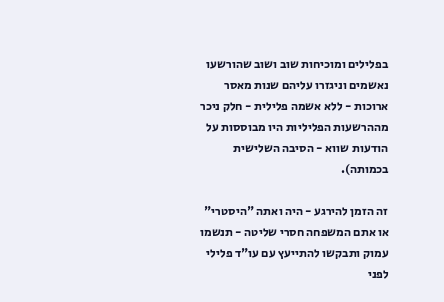בפלילים ומוכיחות שוב ושוב שהורשעו נאשמים וניגזרו עליהם שנות מאסר ארוכות - ללא אשמה פלילית - חלק ניכר מההרשעות הפליליות היו מבוססות על הודעות שווא - הסיבה השלישית בכמותה).

זה הזמן להירגע - היה ואתה "היסטרי" או אתם המשפחה חסרי שליטה - תנשמו עמוק ותבקשו להתייעץ עם עו"ד פלילי לפני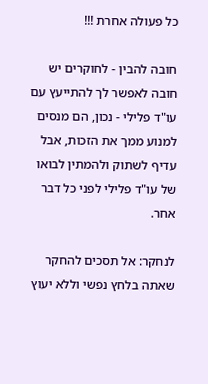כל פעולה אחרת !!!

חובה להבין - לחוקרים יש חובה לאפשר לך להתייעץ עם עו"ד פלילי - נכון, הם מנסים למנוע ממך את הזכות, אבל עדיף לשתוק ולהמתין לבואו של עו"ד פלילי לפני כל דבר אחר.

לנחקר: אל תסכים להחקר שאתה בלחץ נפשי וללא יעוץ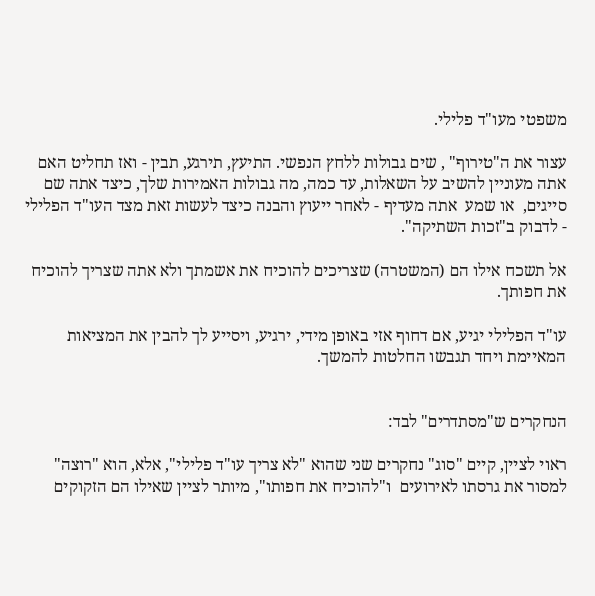משפטי מעו"ד פלילי.

עצור את ה"טירוף" , שים גבולות ללחץ הנפשי. התיעץ, תירגע, תבין - ואז תחליט האם אתה מעוניין להשיב על השאלות, עד כמה, מה גבולות האמירות שלך, כיצד אתה שם סייגים,  או שמע  אתה מעדיף - לאחר ייעוץ והבנה כיצד לעשות זאת מצד העו"ד הפלילי - לדבוק ב"זכות השתיקה".

אל תשכח אילו הם (המשטרה) שצריכים להוכיח את אשמתך ולא אתה שצריך להוכיח את חפותך.

עו"ד הפלילי יגיע, אם דחוף אזי באופן מידי, ירגיע, ויסייע לך להבין את המציאות המאיימת ויחד תגבשו החלטות להמשך.


הנחקרים ש"מסתדרים" לבד:

ראוי לציין, קיים "סוג" נחקרים שני שהוא "לא צריך עו"ד פלילי", אלא, הוא "רוצה" למסור את גרסתו לאירועים  ו"להוכיח את חפותו", מיותר לציין שאילו הם הזקוקים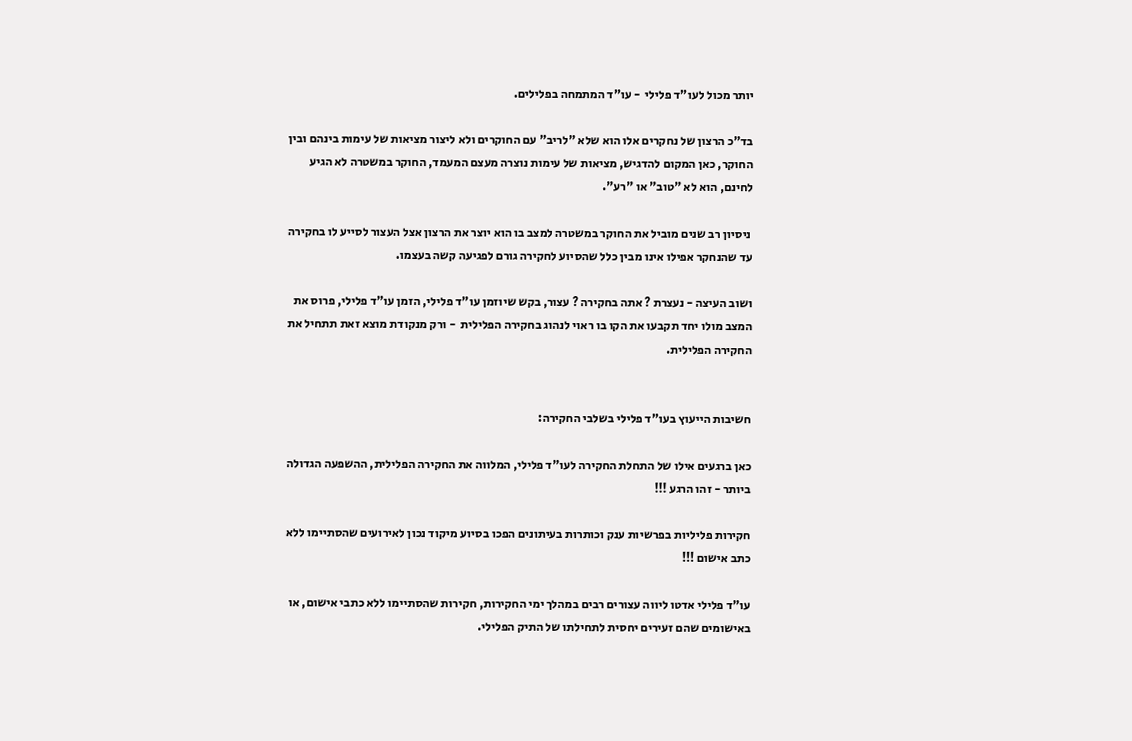יותר מכול לעו"ד פלילי  - עו"ד המתמחה בפלילים.

בד"כ הרצון של נחקרים אלו הוא שלא "לריב" עם החוקרים ולא ליצור מציאות של עימות בינהם ובין החוקר, כאן המקום להדגיש, מציאות של עימות נוצרה מעצם המעמד, החוקר במשטרה לא הגיע לחינם, הוא לא "טוב" או "רע".

 ניסיון רב שנים מוביל את החוקר במשטרה למצב בו הוא יוצר את הרצון אצל העצור לסייע לו בחקירה עד שהנחקר אפילו אינו מבין כלל שהסיוע לחקירה גורם לפגיעה קשה בעצמו.

ושוב העיצה - נעצרת ? אתה בחקירה ? עצור, בקש שיוזמן עו"ד פלילי, הזמן עו"ד פלילי, פרוס את המצב מולו יחד תקבעו את הקו בו ראוי לנהוג בחקירה הפלילית  - ורק מנקודת מוצא זאת תתחיל את החקירה הפלילית.


חשיבות הייעוץ בעו"ד פלילי בשלבי החקירה:

כאן ברגעים אילו של התחלת החקירה לעו"ד פלילי, המלווה את החקירה הפלילית, ההשפעה הגדולה ביותר - זהו הרגע !!!

חקירות פליליות בפרשיות ענק וכותרות בעיתונים הפכו בסיוע מיקוד נכון לאירועים שהסתיימו ללא כתב אישום !!!

עו"ד פלילי אדטו ליווה עצורים רבים במהלך ימי החקירות, חקירות שהסתיימו ללא כתבי אישום, או באישומים שהם זעירים יחסית לתחילתו של התיק הפלילי.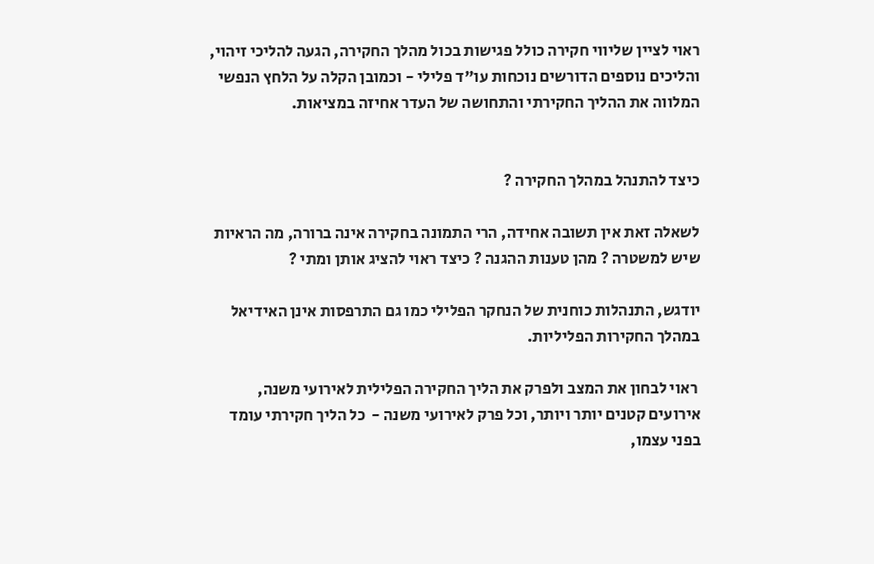ראוי לציין שליווי חקירה כולל פגישות בכול מהלך החקירה, הגעה להליכי זיהוי, והליכים נוספים הדורשים נוכחות עו"ד פלילי - וכמובן הקלה על הלחץ הנפשי המלווה את ההליך החקירתי והתחושה של העדר אחיזה במציאות.


כיצד להתנהל במהלך החקירה ?

לשאלה זאת אין תשובה אחידה, הרי התמונה בחקירה אינה ברורה, מה הראיות שיש למשטרה ? מהן טענות ההגנה ? כיצד ראוי להציג אותן ומתי ?

יודגש, התנהלות כוחנית של הנחקר הפלילי כמו גם התרפסות אינן האידיאל במהלך החקירות הפליליות.

 ראוי לבחון את המצב ולפרק את הליך החקירה הפלילית לאירועי משנה, אירועים קטנים יותר ויותר, וכל פרק לאירועי משנה -  כל הליך חקירתי עומד בפני עצמו,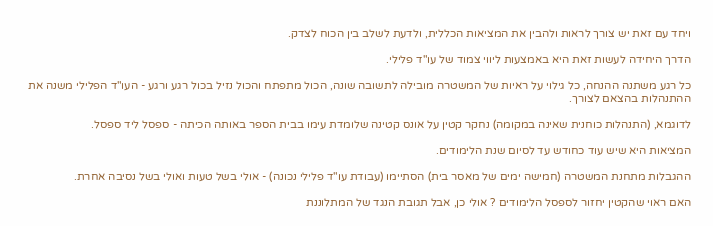ויחד עם זאת יש צורך לראות ולהבין את המציאות הכללית, ולדעת לשלב בין הכוח לצדק.

הדרך היחידה לעשות זאת היא באמצעות ליווי צמוד של עו"ד פלילי.

כל רגע משתנה ההנחה, כל גילוי על ראיות של המשטרה מובילה לתשובה שונה, הכול מתפתח והכול נזיל בכול רגע ורגע - העו"ד הפלילי משנה את ההתנהלות בהצאם לצורך.

לדוגמא, (התנהלות כוחנית שאינה במקומה) נחקר קטין על אונס קטינה שלומדת עימו בבית הספר באותה הכיתה - ספסל ליד ספסל.

המציאות היא שיש עוד כחודש עד לסיום שנת הלימודים.

ההגבלות מתחנת המשטרה (חמישה ימים של מאסר בית) הסתיימו (עבודת עו"ד פלילי נכונה) - אולי בשל טעות ואולי בשל נסיבה אחרת.

האם ראוי שהקטין יחזור לספסל הלימודים ? אולי כן, אבל תגובת הנגד של המתלוננת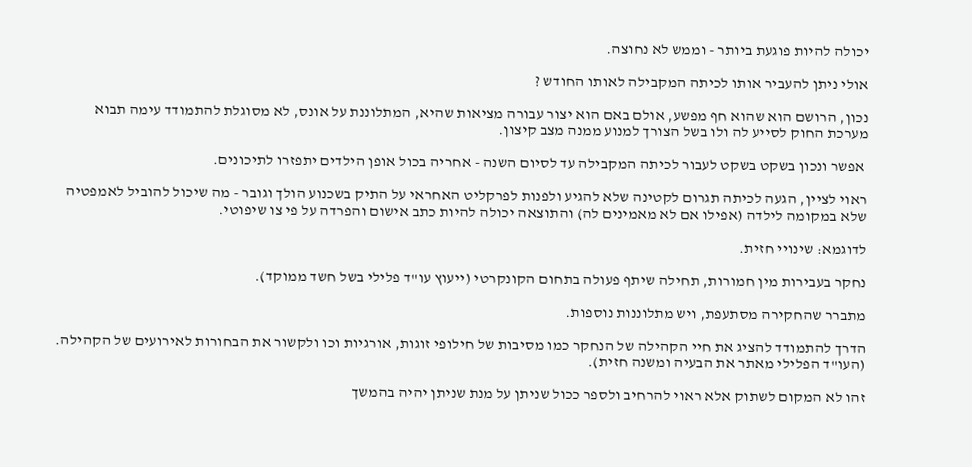יכולה להיות פוגעת ביותר - וממש לא נחוצה.

אולי ניתן להעביר אותו לכיתה המקבילה לאותו החודש ?

נכון, הרושם הוא שהוא חף מפשע, אולם באם הוא יצור עבורה מציאות שהיא, המתלוננת על אונס, לא מסוגלת להתמודד עימה תבוא מערכת החוק לסייע לה ולו בשל הצורך למנוע ממנה מצב קיצון.

 אפשר ונכון בשקט בשקט לעבור לכיתה המקבילה עד לסיום השנה - אחריה בכול אופן הילדים יתפזרו לתיכונים.

ראוי לציין, הגעה לכיתה תגרום לקטינה שלא להגיע ולפנות לפרקליט האחראי על התיק בשכנוע הולך וגובר - מה שיכול להוביל לאמפטיה שלא במקומה לילדה (אפילו אם לא מאמינים לה) והתוצאה יכולה להיות כתב אישום והפרדה על פי צו שיפוטי.

לדוגמא: שינויי חזית.

נחקר בעבירות מין חמורות, תחילה שיתף פעולה בתחום הקונקרטי (ייעוץ עו"ד פלילי בשל חשד ממוקד).

מתברר שהחקירה מסתעפת, ויש מתלוננות נוספות.

הדרך להתמודד להציג את חיי הקהילה של הנחקר כמו מסיבות של חילופי זוגות, אורגיות וכו ולקשור את הבחורות לאירועים של הקהילה. (העו"ד הפלילי מאתר את הבעיה ומשנה חזית).

זהו לא המקום לשתוק אלא ראוי להרחיב ולספר ככול שניתן על מנת שניתן יהיה בהמשך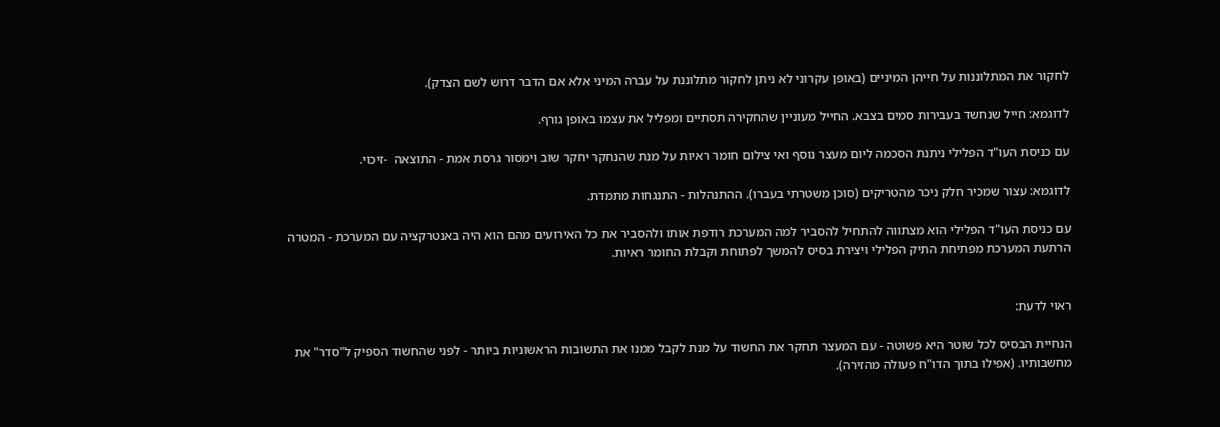לחקור את המתלוננות על חייהן המיניים (באופן עקרוני לא ניתן לחקור מתלוננת על עברה המיני אלא אם הדבר דרוש לשם הצדק).

לדוגמא: חייל שנחשד בעבירות סמים בצבא. החייל מעוניין שהחקירה תסתיים ומפליל את עצמו באופן גורף.

עם כניסת העו"ד הפלילי ניתנת הסכמה ליום מעצר נוסף ואי צילום חומר ראיות על מנת שהנחקר יחקר שוב וימסור גרסת אמת - התוצאה  -זיכוי.

לדוגמא: עצור שמכיר חלק ניכר מהטריקים (סוכן משטרתי בעברו). ההתנהלות - התנגחות מתמדת.

עם כניסת העו"ד הפלילי הוא מצתווה להתחיל להסביר למה המערכת רודפת אותו ולהסביר את כל האירועים מהם הוא היה באנטרקציה עם המערכת - המטרה הרתעת המערכת מפתיחת התיק הפלילי ויצירת בסיס להמשך לפתוחת וקבלת החומר ראיות.


ראוי לדעת:

הנחיית הבסיס לכל שוטר היא פשוטה - עם המעצר תחקר את החשוד על מנת לקבל ממנו את התשובות הראשוניות ביותר - לפני שהחשוד הספיק ל"סדר" את מחשבותיו. (אפילו בתוך הדו"ח פעולה מהזירה).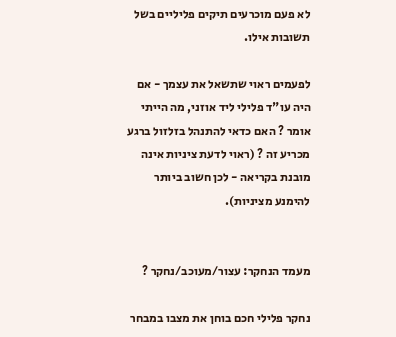לא פעם מוכרעים תיקים פליליים בשל תשובות אילו.

לפעמים ראוי שתשאל את עצמך - אם היה עו"ד פלילי ליד אוזני, מה הייתי אומר ? האם כדאי להתנהל בזלזול ברגע מכריע זה ? (ראוי לדעת ציניות אינה מובנת בקריאה - לכן חשוב ביותר להימנע מציניות).


מעמד הנחקר: עצור/מעוכב/נחקר ?

נחקר פלילי חכם בוחן את מצבו במבחר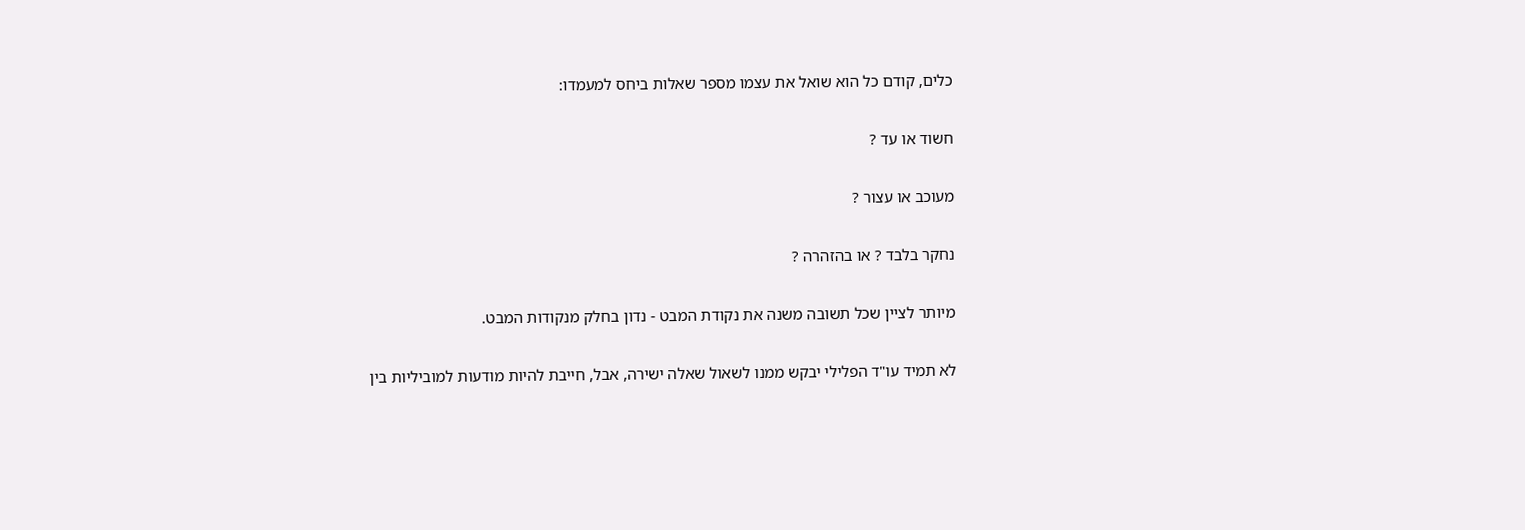כלים, קודם כל הוא שואל את עצמו מספר שאלות ביחס למעמדו:

חשוד או עד ?

מעוכב או עצור ?

נחקר בלבד ? או בהזהרה ?

מיותר לציין שכל תשובה משנה את נקודת המבט - נדון בחלק מנקודות המבט.

לא תמיד עו"ד הפלילי יבקש ממנו לשאול שאלה ישירה, אבל, חייבת להיות מודעות למוביליות בין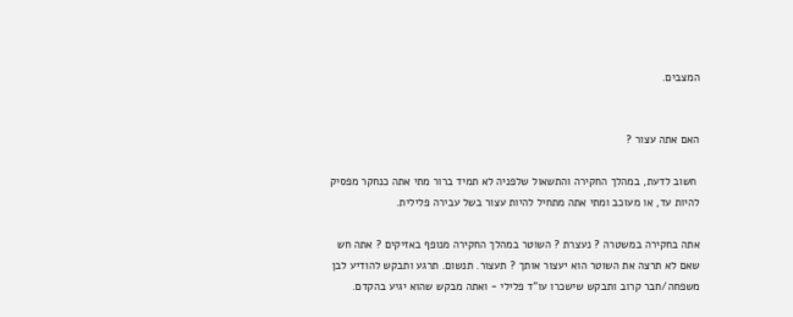המצבים.


האם אתה עצור ?

 חשוב לדעת, במהלך החקירה והתשאול שלפניה לא תמיד ברור מתי אתה כנחקר מפסיק להיות עד, או מעוכב ומתי אתה מתחיל להיות עצור בשל עבירה פלילית.

אתה בחקירה במשטרה ? נעצרת ? השוטר במהלך החקירה מנופף באזיקים ? אתה חש שאם לא תרצה את השוטר הוא יעצור אותך ? תעצור. תנשום. תרגע ותבקש להודיע לבן משפחה/חבר קרוב ותבקש שישכרו עו"ד פלילי - ואתה מבקש שהוא יגיע בהקדם.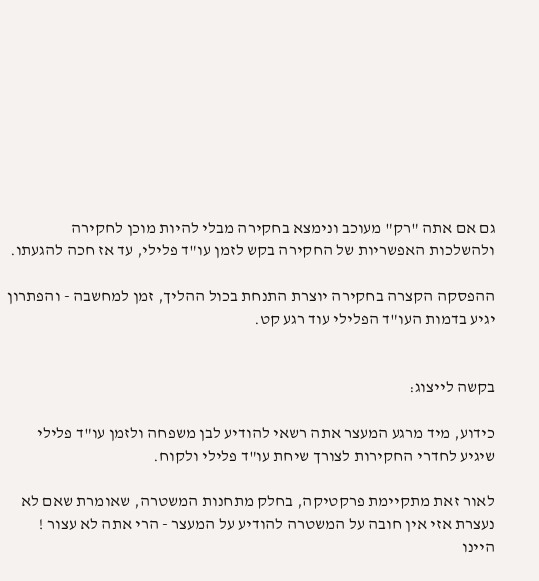גם אם אתה "רק" מעוכב ונימצא בחקירה מבלי להיות מוכן לחקירה ולהשלכות האפשריות של החקירה בקש לזמן עו"ד פלילי, עד אז חכה להגעתו.

ההפסקה הקצרה בחקירה יוצרת התנחת בכול ההליך, זמן למחשבה - והפתרון יגיע בדמות העו"ד הפלילי עוד רגע קט.


בקשה לייצוג:

כידוע, מיד מרגע המעצר אתה רשאי להודיע לבן משפחה ולזמן עו"ד פלילי שיגיע לחדרי החקירות לצורך שיחת עו"ד פלילי ולקוח.

לאור זאת מתקיימת פרקטיקה, בחלק מתחנות המשטרה, שאומרת שאם לא נעצרת אזי אין חובה על המשטרה להודיע על המעצר - הרי אתה לא עצור !  היינו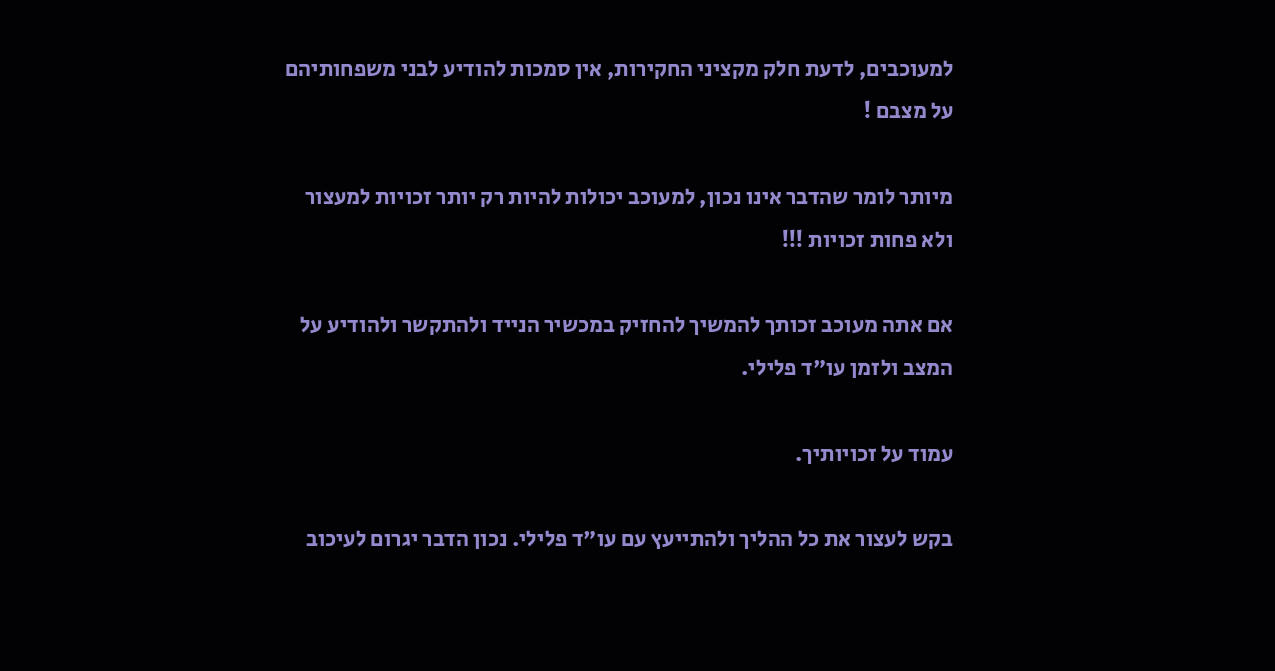למעוכבים, לדעת חלק מקציני החקירות, אין סמכות להודיע לבני משפחותיהם על מצבם !

מיותר לומר שהדבר אינו נכון, למעוכב יכולות להיות רק יותר זכויות למעצור ולא פחות זכויות !!!

אם אתה מעוכב זכותך להמשיך להחזיק במכשיר הנייד ולהתקשר ולהודיע על המצב ולזמן עו"ד פלילי.

עמוד על זכויותיך.

בקש לעצור את כל ההליך ולהתייעץ עם עו"ד פלילי. נכון הדבר יגרום לעיכוב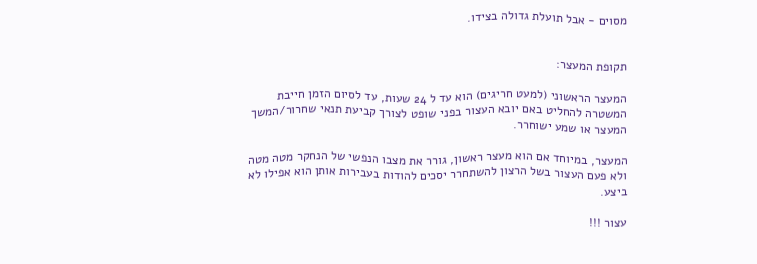מסוים - אבל תועלת גדולה בצידו.


תקופת המעצר:

המעצר הראשוני (למעט חריגים) הוא עד ל 24 שעות, עד לסיום הזמן חייבת המשטרה להחליט באם יובא העצור בפני שופט לצורך קביעת תנאי שחרור/המשך המעצר או שמע ישוחרר.

המעצר, במיוחד אם הוא מעצר ראשון, גורר את מצבו הנפשי של הנחקר מטה מטה ולא פעם העצור בשל הרצון להשתחרר יסכים להודות בעבירות אותן הוא אפילו לא ביצע.

עצור !!!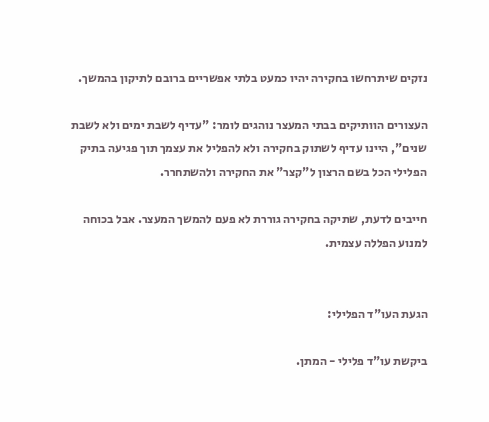נזקים שיתרחשו בחקירה יהיו כמעט בלתי אפשריים ברובם לתיקון בהמשך.

העצורים הוותיקים בבתי המעצר נוהגים לומר: "עדיף לשבת ימים ולא לשבת שנים", היינו עדיף לשתוק בחקירה ולא להפליל את עצמך תוך פגיעה בתיק הפלילי הכל בשם הרצון ל"קצר" את החקירה ולהשתחרר.

חייבים לדעת, שתיקה בחקירה גוררת לא פעם להמשך המעצר. אבל בכוחה למנוע הפללה עצמית.


הגעת העו"ד הפלילי:

ביקשת עו"ד פלילי - המתן.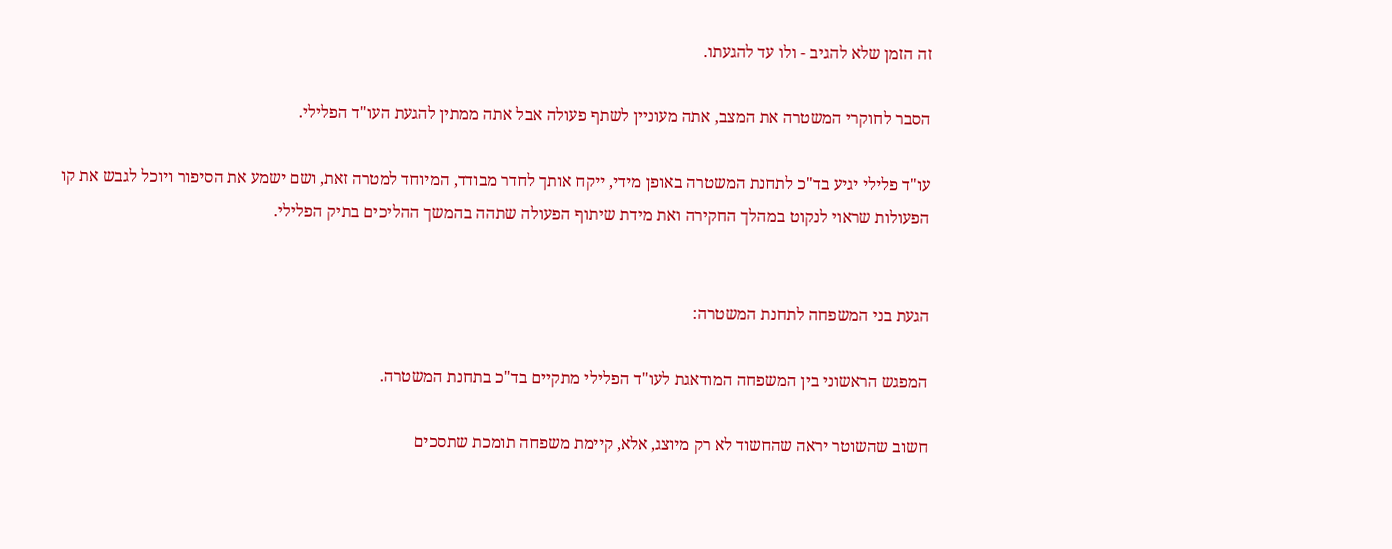זה הזמן שלא להגיב - ולו עד להגעתו.

הסבר לחוקרי המשטרה את המצב, אתה מעוניין לשתף פעולה אבל אתה ממתין להגעת העו"ד הפלילי.

עו"ד פלילי יגיע בד"כ לתחנת המשטרה באופן מידי, ייקח אותך לחדר מבודד, המיוחד למטרה זאת, ושם ישמע את הסיפור ויוכל לגבש את קו הפעולות שראוי לנקוט במהלך החקירה ואת מידת שיתוף הפעולה שתהה בהמשך ההליכים בתיק הפלילי.


הגעת בני המשפחה לתחנת המשטרה:

המפגש הראשוני בין המשפחה המודאגת לעו"ד הפלילי מתקיים בד"כ בתחנת המשטרה.

חשוב שהשוטר יראה שהחשוד לא רק מיוצג, אלא, קיימת משפחה תומכת שתסכים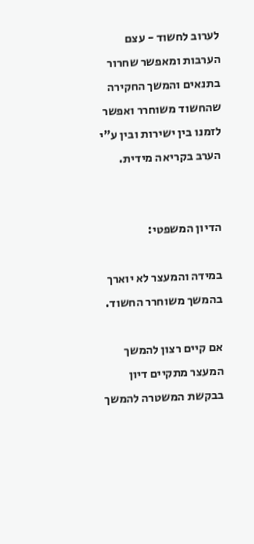לערוב לחשוד - עצם הערבות ומאפשר שחרור בתנאים והמשך החקירה שהחשוד משוחרר ואפשר לזמנו בין ישירות ובין ע"י הערב בקריאה מידית.


הדיון המשפטי:

במידה והמעצר לא יוארך בהמשך משוחרר החשוד.

אם קיים רצון להמשך המעצר מתקיים דיון בבקשת המשטרה להמשך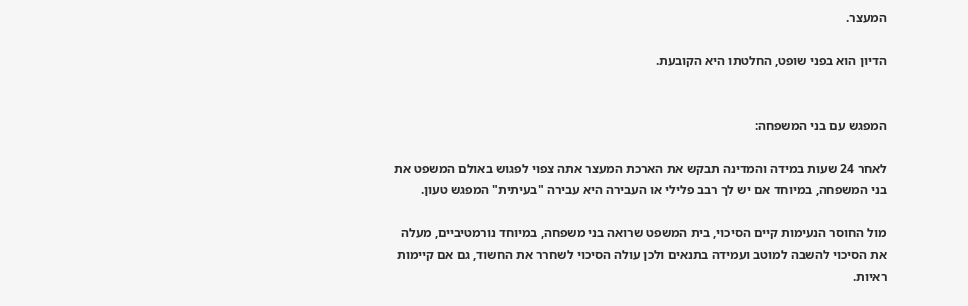המעצר.

הדיון הוא בפני שופט, החלטתו היא הקובעת.


המפגש עם בני המשפחה:

לאחר 24 שעות במידה והמדינה תבקש את הארכת המעצר אתה צפוי לפגוש באולם המשפט את בני המשפחה, במיוחד אם יש לך רבב פלילי או העבירה היא עבירה "בעיתית" המפגש טעון.

מול החוסר הנעימות קיים הסיכוי, בית המשפט שרואה בני משפחה, במיוחד נורמטיביים, מעלה את הסיכוי להשבה למוטב ועמידה בתנאים ולכן עולה הסיכוי לשחרר את החשוד, גם אם קיימות ראיות.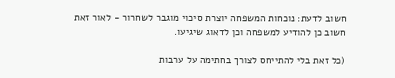חשוב לדעת: נוכחות המשפחה יוצרת סיכוי מוגבר לשחרור - לאור זאת חשוב כן להודיע למשפחה וכן לדאוג שיגיעו.

(כל זאת בלי להתייחס לצורך בחתימה על ערבות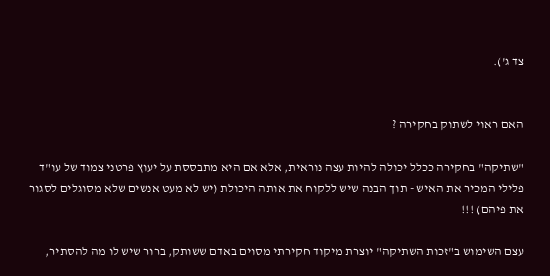צד ג').


האם ראוי לשתוק בחקירה ?

"שתיקה" בחקירה ככלל יכולה להיות עצה נוראית, אלא אם היא מתבססת על יעוץ פרטני צמוד של עו"ד פלילי המכיר את האיש - תוך הבנה שיש ללקוח את אותה היכולת (יש לא מעט אנשים שלא מסוגלים לסגור את פיהם) !!!

עצם השימוש ב"זכות השתיקה" יוצרת מיקוד חקירתי מסוים באדם ששותק, ברור שיש לו מה להסתיר,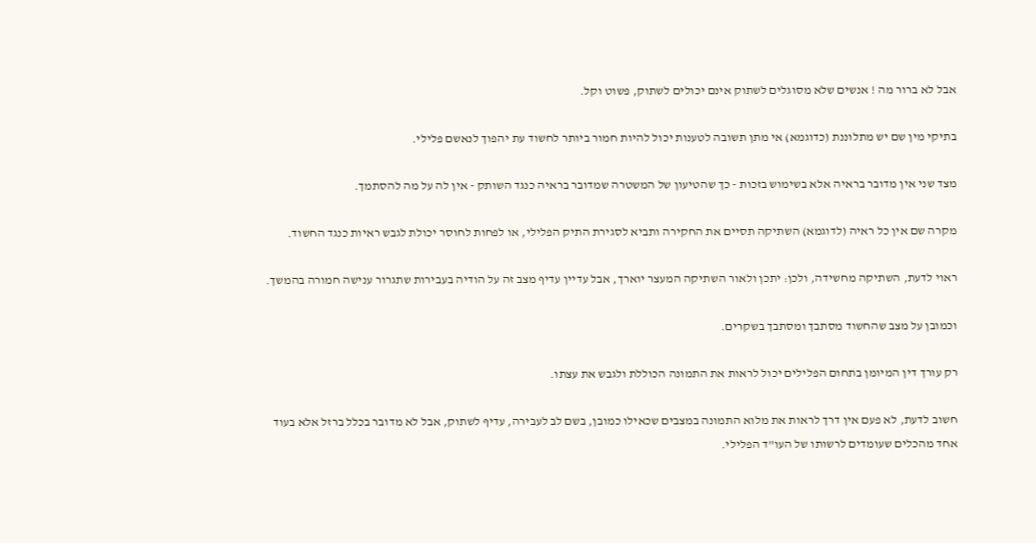אבל לא ברור מה ! אנשים שלא מסוגלים לשתוק אינם יכולים לשתוק, פשוט וקל.

בתיקי מין שם יש מתלוננת (כדוגמא) אי מתן תשובה לטענות יכול להיות חמור ביותר לחשוד עת יהפוך לנאשם פלילי.

מצד שני אין מדובר בראיה אלא בשימוש בזכות - כך שהטיעון של המשטרה שמדובר בראיה כנגד השותק - אין לה על מה להסתמך.

מקרה שם אין כל ראיה (לדוגמא) השתיקה תסיים את החקירה ותביא לסגירת התיק הפלילי, או לפחות לחוסר יכולת לגבש ראיות כנגד החשוד.

ראוי לדעת, השתיקה מחשידה, ולכן: יתכן ולאור השתיקה המעצר יוארך, אבל עדיין עדיף מצב זה על הודיה בעבירות שתגרור ענישה חמורה בהמשך.

וכמובן על מצב שהחשוד מסתבך ומסתבך בשקרים.

רק עורך דין המיומן בתחום הפלילים יכול לראות את התמונה הכוללת ולגבש את עצתו.

חשוב לדעת, לא פעם אין דרך לראות את מלוא התמונה במצבים שכאילו כמובן, בשם לב לעבירה, עדיף לשתוק, אבל לא מדובר בכלל ברזל אלא בעוד אחד מהכלים שעומדים לרשותו של העו"ד הפלילי.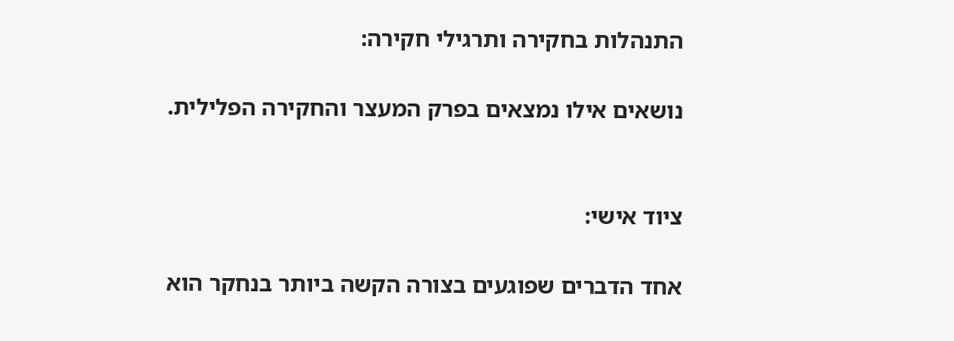התנהלות בחקירה ותרגילי חקירה:

נושאים אילו נמצאים בפרק המעצר והחקירה הפלילית.


ציוד אישי:

אחד הדברים שפוגעים בצורה הקשה ביותר בנחקר הוא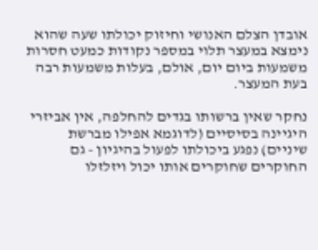אובדן הצלם האנושי וחיזוק יכולתו שעה שהוא נימצא במעצר תלוי במספר נקודות כמעט חסרות משמעות ביום יום, אולם, בעלות משמעות רבה בעת המעצר.

נחקר שאין ברשותו בגדים להחלפה, אין אביזרי היגיינה בסיסיים (לדוגמא אפילו מברשת שיניים) נפגע ביכולתו לפעול בהיגיון - גם החוקרים שחוקרים אותו יכול ויזלזלו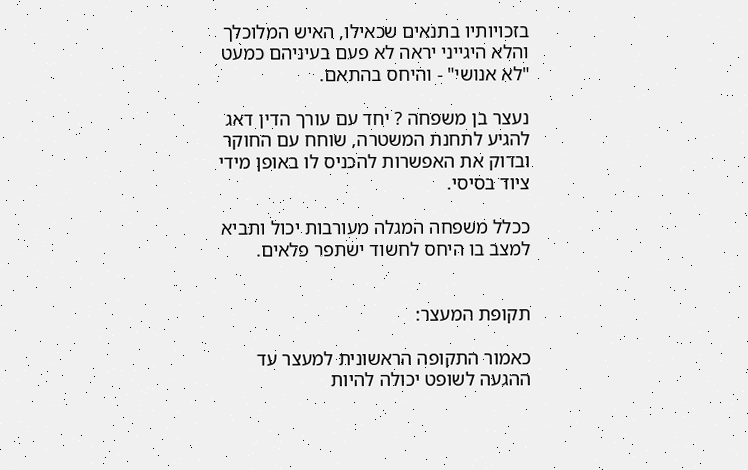בזכויותיו בתנאים שכאילו, האיש המלוכלך והלא היגייני יראה לא פעם בעיניהם כמעט "לא אנושי" - והיחס בהתאם.

נעצר בן משפחה ? יחד עם עורך הדין דאג להגיע לתחנת המשטרה, שוחח עם החוקר ובדוק את האפשרות להכניס לו באופן מידי ציוד בסיסי.

ככלל משפחה המגלה מעורבות יכול ותביא למצב בו היחס לחשוד ישתפר פלאים.


תקופת המעצר:

כאמור התקופה הראשונית למעצר עד ההגעה לשופט יכולה להיות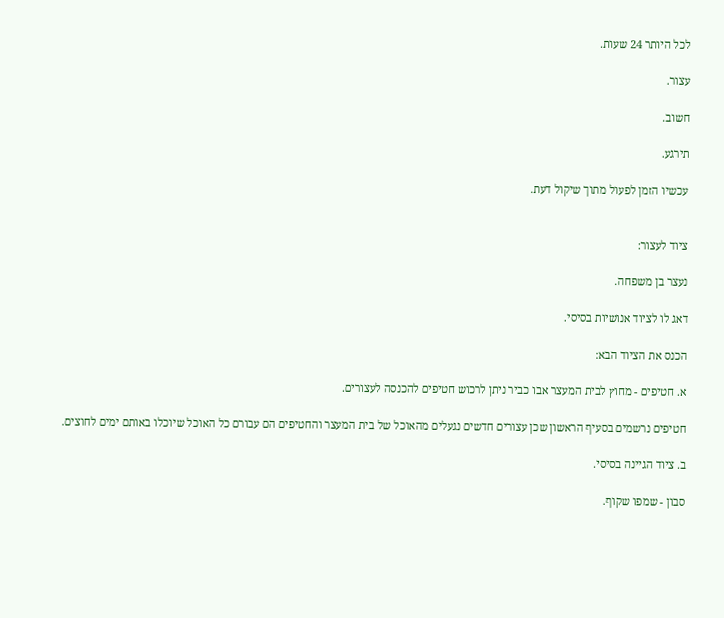לכל היותר 24 שעות.

עצור.

חשוב.

תירגע.

עכשיו הזמן לפעול מתוך שיקול דעת.


ציוד לעצור:

נעצר בן משפחה.

דאג לו לציוד אנושיות בסיסי.

הכנס את הציוד הבא:

א. חטיפים - מחוץ לבית המעצר אבו כביר ניתן לרכוש חטיפים להכנסה לעצורים.

חטיפים נרשמים בסעיף הראשון שכן עצורים חדשים נגעלים מהאוכל של בית המעצר והחטיפים הם עבורם כל האוכל שיוכלו באותם ימים לחוצים.

ב. ציוד הגיינה בסיסי.

סבון - שמפו שקוף.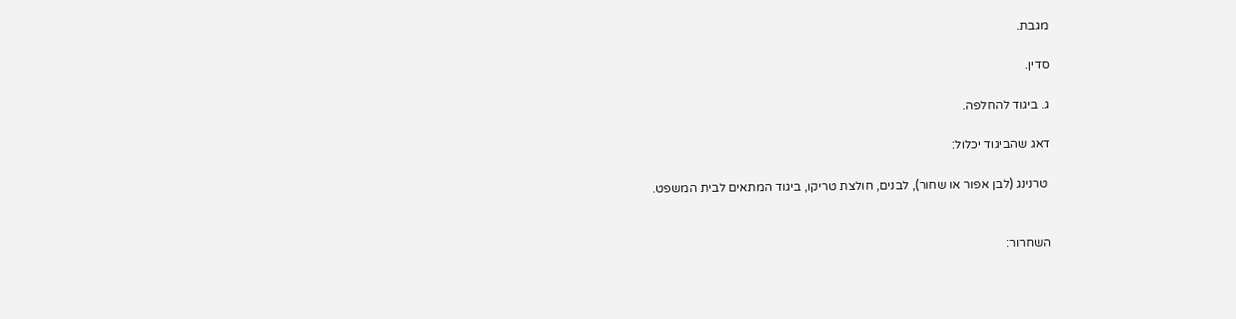מגבת.

סדין.

ג. ביגוד להחלפה.

דאג שהביגוד יכלול:

 טרנינג (לבן אפור או שחור), לבנים, חולצת טריקו, ביגוד המתאים לבית המשפט.


השחרור: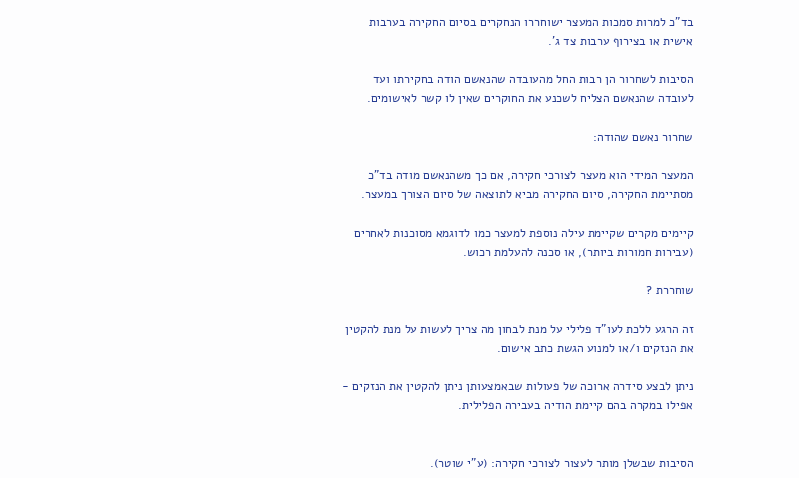בד"כ למרות סמכות המעצר ישוחררו הנחקרים בסיום החקירה בערבות אישית או בצירוף ערבות צד ג'.

הסיבות לשחרור הן רבות החל מהעובדה שהנאשם הודה בחקירתו ועד לעובדה שהנאשם הצליח לשכנע את החוקרים שאין לו קשר לאישומים.

שחרור נאשם שהודה:

המעצר המידי הוא מעצר לצורכי חקירה, אם כך משהנאשם מודה בד"כ מסתיימת החקירה, סיום החקירה מביא לתוצאה של סיום הצורך במעצר.

קיימים מקרים שקיימת עילה נוספת למעצר כמו לדוגמא מסוכנות לאחרים (עבירות חמורות ביותר), או סכנה להעלמת רכוש.

שוחררת ?

זה הרגע ללכת לעו"ד פלילי על מנת לבחון מה צריך לעשות על מנת להקטין את הנזקים ו/או למנוע הגשת כתב אישום.

ניתן לבצע סידרה ארוכה של פעולות שבאמצעותן ניתן להקטין את הנזקים - אפילו במקרה בהם קיימת הודיה בעבירה הפלילית.


הסיבות שבשלן מותר לעצור לצורכי חקירה: (ע"י שוטר).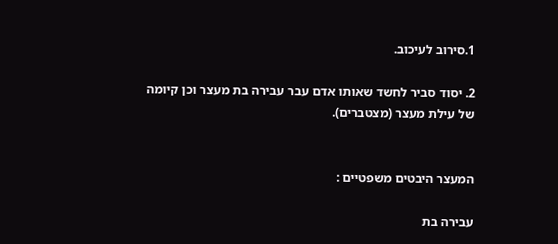1.סירוב לעיכוב.

2. יסוד סביר לחשד שאותו אדם עבר עבירה בת מעצר וכן קיומה של עילת מעצר (מצטברים).


המעצר היבטים משפטיים :

עבירה בת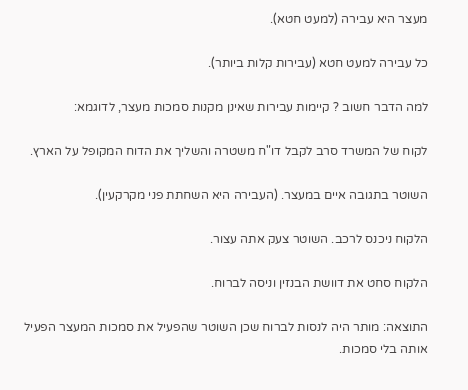מעצר היא עבירה (למעט חטא).

כל עבירה למעט חטא (עבירות קלות ביותר).

למה הדבר חשוב ? קיימות עבירות שאינן מקנות סמכות מעצר, לדוגמא:

לקוח של המשרד סרב לקבל דו"ח משטרה והשליך את הדוח המקופל על הארץ.

השוטר בתגובה איים במעצר. (העבירה היא השחתת פני מקרקעין).

הלקוח ניכנס לרכב. השוטר צעק אתה עצור.

הלקוח סחט את דוושת הבנזין וניסה לברוח.

התוצאה: מותר היה לנסות לברוח שכן השוטר שהפעיל את סמכות המעצר הפעיל אותה בלי סמכות.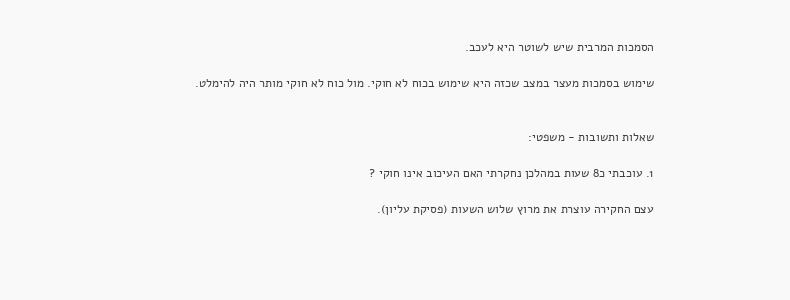הסמכות המרבית שיש לשוטר היא לעכב.

שימוש בסמכות מעצר במצב שכזה היא שימוש בכוח לא חוקי. מול כוח לא חוקי מותר היה להימלט.


שאלות ותשובות - משפטי:

1. עוכבתי כ8 שעות במהלכן נחקרתי האם העיכוב אינו חוקי ?

עצם החקירה עוצרת את מרוץ שלוש השעות (פסיקת עליון).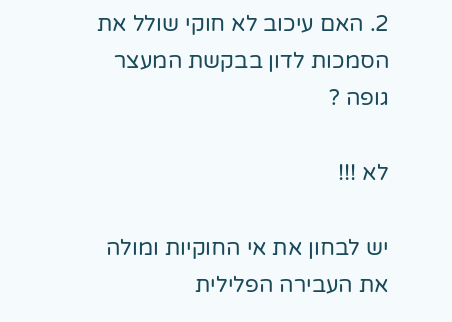2. האם עיכוב לא חוקי שולל את הסמכות לדון בבקשת המעצר גופה ?

לא !!!

יש לבחון את אי החוקיות ומולה את העבירה הפלילית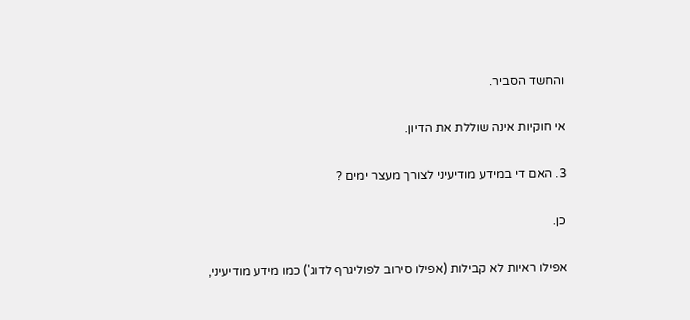והחשד הסביר.

אי חוקיות אינה שוללת את הדיון.

3. האם די במידע מודיעיני לצורך מעצר ימים ?

כן.

אפילו ראיות לא קבילות (אפילו סירוב לפוליגרף לדוג') כמו מידע מודיעיני,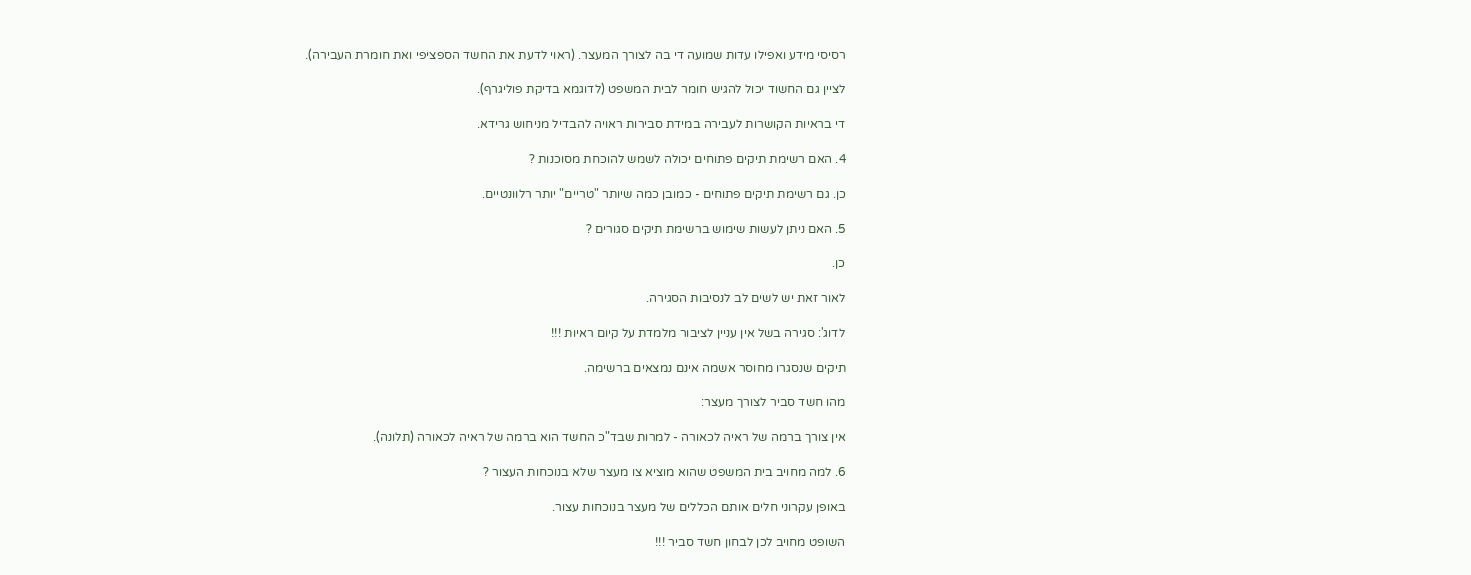רסיסי מידע ואפילו עדות שמועה די בה לצורך המעצר. (ראוי לדעת את החשד הספציפי ואת חומרת העבירה).

לציין גם החשוד יכול להגיש חומר לבית המשפט (לדוגמא בדיקת פוליגרף).

די בראיות הקושרות לעבירה במידת סבירות ראויה להבדיל מניחוש גרידא.

4. האם רשימת תיקים פתוחים יכולה לשמש להוכחת מסוכנות ?

כן. גם רשימת תיקים פתוחים - כמובן כמה שיותר "טריים" יותר רלוונטיים.

5. האם ניתן לעשות שימוש ברשימת תיקים סגורים ?

כן.

לאור זאת יש לשים לב לנסיבות הסגירה.

לדוג': סגירה בשל אין עניין לציבור מלמדת על קיום ראיות !!!

תיקים שנסגרו מחוסר אשמה אינם נמצאים ברשימה.

מהו חשד סביר לצורך מעצר:

אין צורך ברמה של ראיה לכאורה - למרות שבד"כ החשד הוא ברמה של ראיה לכאורה (תלונה).

6. למה מחויב בית המשפט שהוא מוציא צו מעצר שלא בנוכחות העצור ?

באופן עקרוני חלים אותם הכללים של מעצר בנוכחות עצור.

השופט מחויב לכן לבחון חשד סביר !!!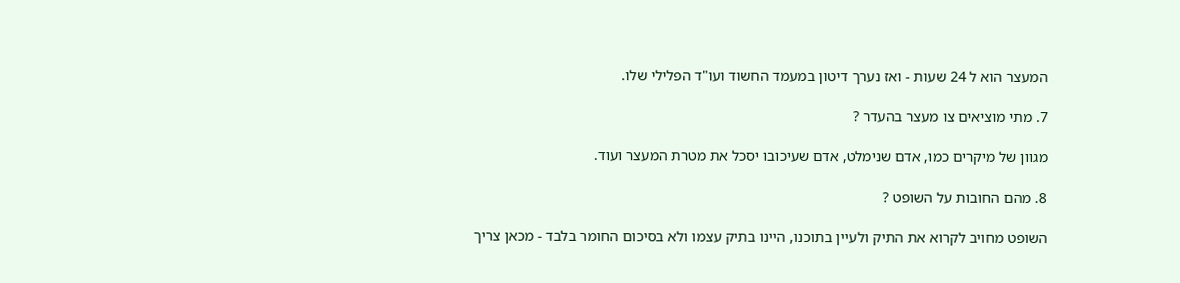המעצר הוא ל 24 שעות - ואז נערך דיטון במעמד החשוד ועו"ד הפלילי שלו.

7. מתי מוציאים צו מעצר בהעדר ?

מגוון של מיקרים כמו, אדם שנימלט, אדם שעיכובו יסכל את מטרת המעצר ועוד.

8. מהם החובות על השופט ?

השופט מחויב לקרוא את התיק ולעיין בתוכנו, היינו בתיק עצמו ולא בסיכום החומר בלבד - מכאן צריך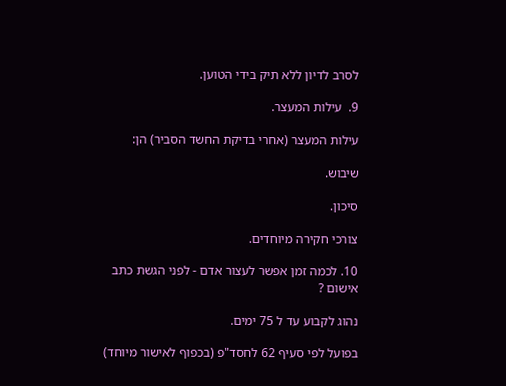לסרב לדיון ללא תיק בידי הטוען.

9.  עילות המעצר.

עילות המעצר (אחרי בדיקת החשד הסביר) הן:

שיבוש.

סיכון.

צורכי חקירה מיוחדים.

10. לכמה זמן אפשר לעצור אדם - לפני הגשת כתב אישום ?

נהוג לקבוע עד ל 75 ימים.

בפועל לפי סעיף 62 לחסד"פ (בכפוף לאישור מיוחד)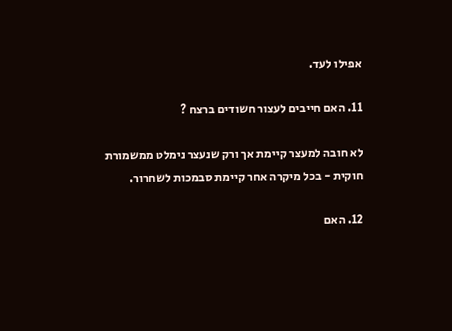אפילו לעד.

11. האם חייבים לעצור חשודים ברצח ?

לא חובה למעצר קיימת אך ורק שנעצר נימלט ממשמורת חוקית - בכל מיקרה אחר קיימת סבמכות לשחרור.

12. האם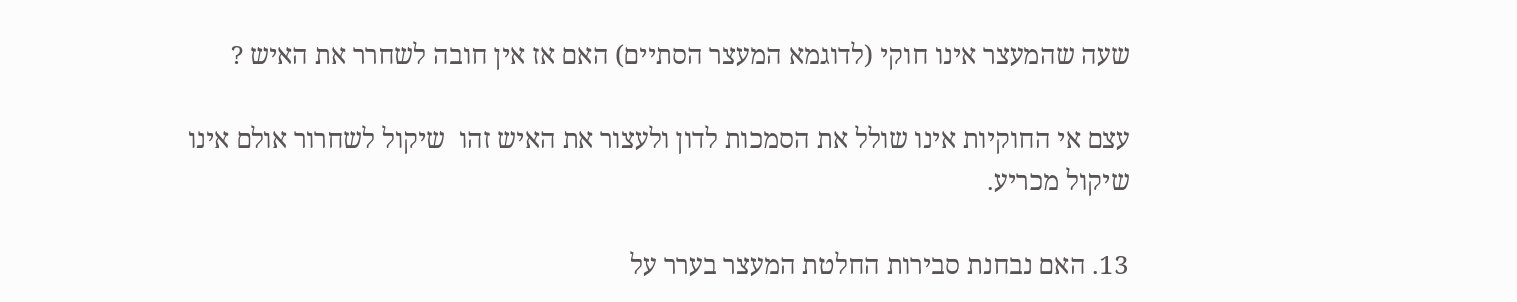שעה שהמעצר אינו חוקי (לדוגמא המעצר הסתיים) האם אז אין חובה לשחרר את האיש ?

עצם אי החוקיות אינו שולל את הסמכות לדון ולעצור את האיש זהו  שיקול לשחרור אולם אינו שיקול מכריע.

13. האם נבחנת סבירות החלטת המעצר בערר על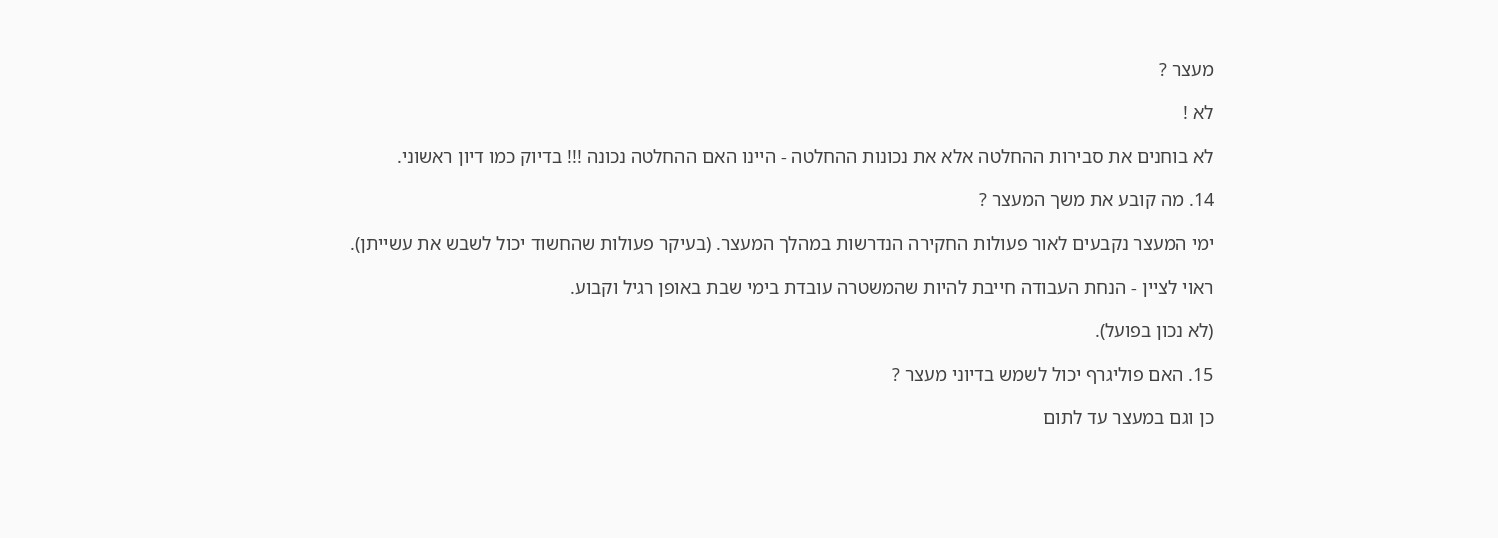מעצר ?

לא !

לא בוחנים את סבירות ההחלטה אלא את נכונות ההחלטה - היינו האם ההחלטה נכונה !!! בדיוק כמו דיון ראשוני.

14. מה קובע את משך המעצר ?

ימי המעצר נקבעים לאור פעולות החקירה הנדרשות במהלך המעצר. (בעיקר פעולות שהחשוד יכול לשבש את עשייתן).

ראוי לציין - הנחת העבודה חייבת להיות שהמשטרה עובדת בימי שבת באופן רגיל וקבוע.

(לא נכון בפועל).

15. האם פוליגרף יכול לשמש בדיוני מעצר ?

כן וגם במעצר עד לתום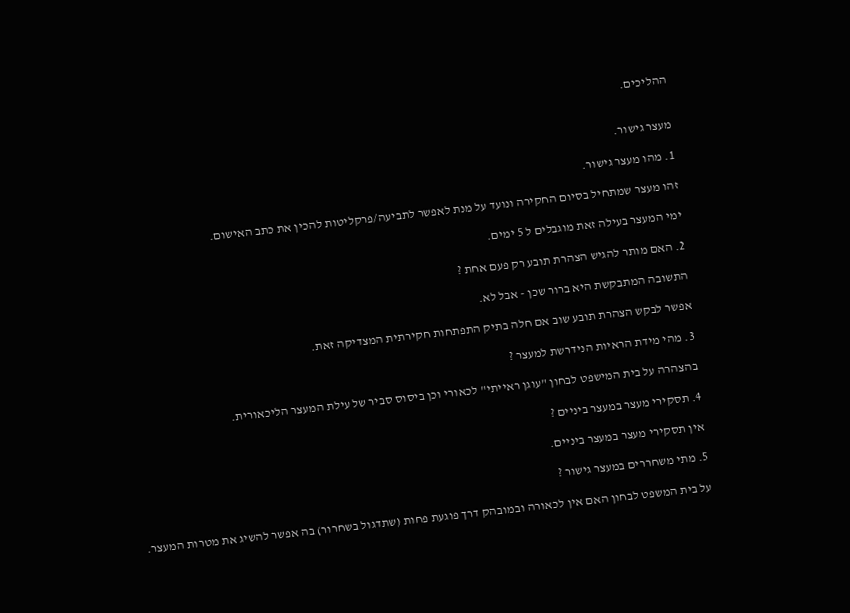ההליכים.


מעצר גישור.

1. מהו מעצר גישור.

זהו מעצר שמתחיל בסיום החקירה ונועד על מנת לאפשר לתביעה/פרקליטות להכין את כתב האישום.

ימי המעצר בעילה זאת מוגבלים ל 5 ימים.

2. האם מותר להגיש הצהרת תובע רק פעם אחת ?

התשובה המתבקשת היא ברור שכן - אבל לא.

אפשר לבקש הצהרת תובע שוב אם חלה בתיק התפתחות חקירתית המצדיקה זאת.

3. מהי מידת הראיות הנידרשת למעצר ?

בהצהרה על בית המישפט לבחון "עוגן ראייתי" לכאורי וכן ביסוס סביר של עילת המעצר הליכאורית.

4. תסקירי מעצר במעצר ביניים ?

אין תסקירי מעצר במעצר ביניים.

5. מתי משחררים במעצר גישור ?

על בית המשפט לבחון האם אין לכאורה ובמובהק דרך פוגעת פחות (שתדגול בשחרור) בה אפשר להשיג את מטרות המעצר.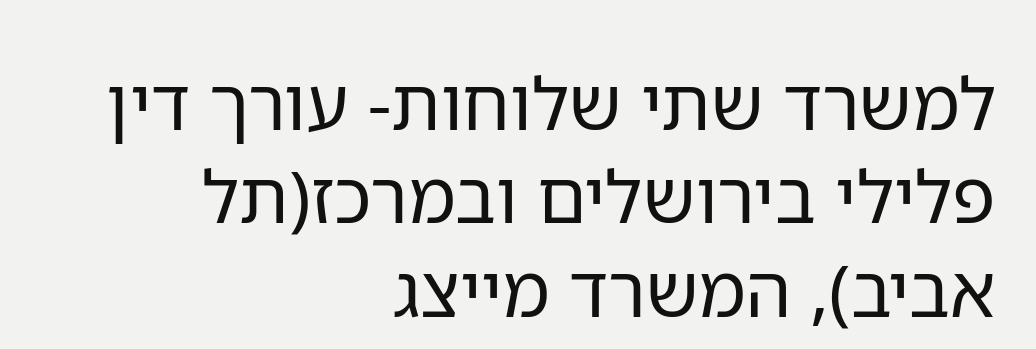למשרד שתי שלוחות- עורך דין פלילי בירושלים ובמרכז(תל אביב), המשרד מייצג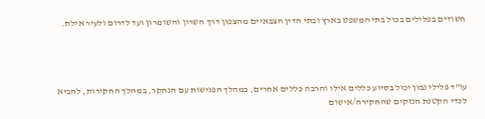חשודים בפלילים בכול בתי המשפט בארץ ובתי הדין הצבאיים מהצפון דרך השרון והשומרון ועד לדרום ולעיר אילת.




עו"ד פלילי נבון יכול בסיוע כללים אילו והרבה כללים אחרים, במהלך הפגישות עם הנחקר, במהלך החקירות, להביא לכדי הקטנת הנזקים שהחקירה/אישום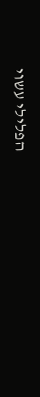הפלילי עשוי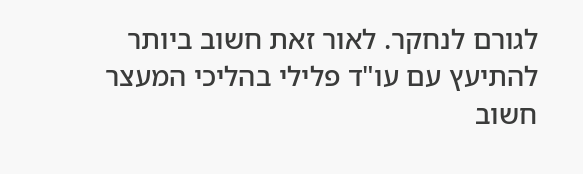לגורם לנחקר. לאור זאת חשוב ביותר להתיעץ עם עו"ד פלילי בהליכי המעצר חשוב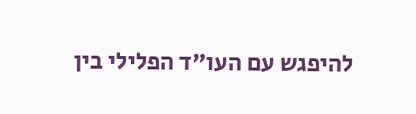להיפגש עם העו"ד הפלילי בין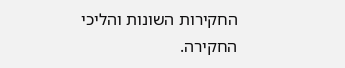החקירות השונות והליכי החקירה.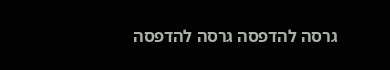גרסה להדפסה גרסה להדפסה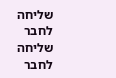שליחה לחבר שליחה לחבר